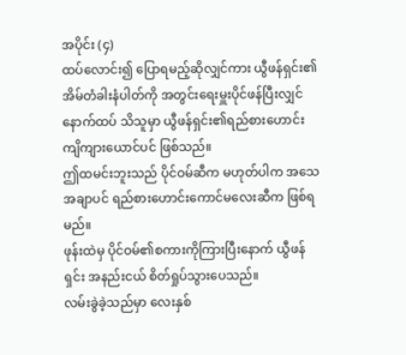အပိုင်း (၄)
ထပ်လောင်း၍ ပြောရမည့်ဆိုလျှင်ကား ယွီဖန်ရှင်း၏ အိမ်တံခါးနံပါတ်ကို အတွင်းရေးမှူးပိုင်ဖန်ပြီးလျှင် နောက်ထပ် သိသူမှာ ယွီဖန်ရှင်း၏ရည်စားဟောင်း ကျိကျားယောင်ပင် ဖြစ်သည်။
ဤထမင်းဘူးသည် ပိုင်ဝမ်ဆီက မဟုတ်ပါက အသေအချာပင် ရည်စားဟောင်းကောင်မလေးဆီက ဖြစ်ရမည်။
ဖုန်းထဲမှ ပိုင်ဝမ်၏စကားကိုကြားပြီးနောက် ယွီဖန်ရှင်း အနည်းငယ် စိတ်ရှုပ်သွားပေသည်။
လမ်းခွဲခဲ့သည်မှာ လေးနှစ်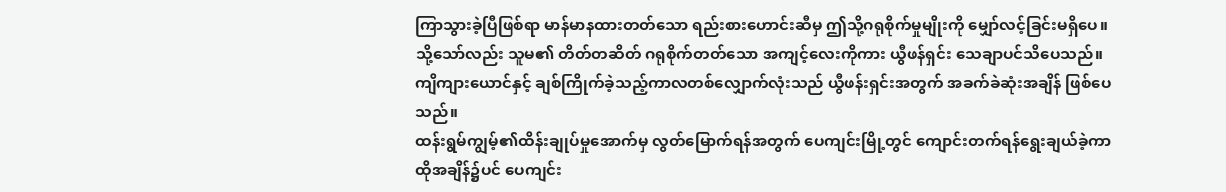ကြာသွားခဲ့ပြီဖြစ်ရာ မာန်မာနထားတတ်သော ရည်းစားဟောင်းဆီမှ ဤသို့ဂရုစိုက်မှုမျိုးကို မျှော်လင့်ခြင်းမရှိပေ။ သို့သော်လည်း သူမ၏ တိတ်တဆိတ် ဂရုစိုက်တတ်သော အကျင့်လေးကိုကား ယွီဖန်ရှင်း သေချာပင်သိပေသည်။
ကျိကျားယောင်နှင့် ချစ်ကြိုက်ခဲ့သည့်ကာလတစ်လျှောက်လုံးသည် ယွီဖန်းရှင်းအတွက် အခက်ခဲဆုံးအချိန် ဖြစ်ပေသည်။
ထန်းရွမ်ကျွမ့်၏ထိန်းချုပ်မှုအောက်မှ လွတ်မြောက်ရန်အတွက် ပေကျင်းမြို့တွင် ကျောင်းတက်ရန်ရွေးချယ်ခဲ့ကာ ထိုအချိန်၌ပင် ပေကျင်း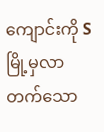ကျောင်းကို S မြို့မှလာတက်သော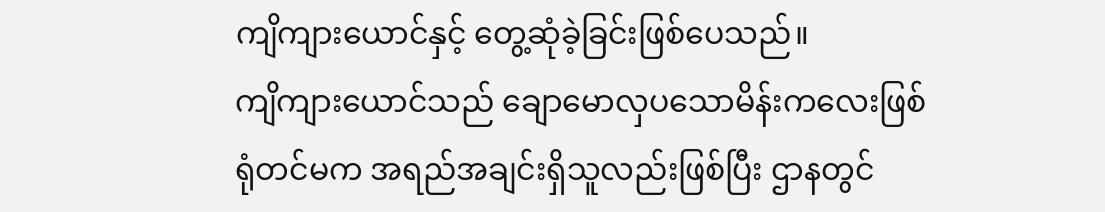ကျိကျားယောင်နှင့် တွေ့ဆုံခဲ့ခြင်းဖြစ်ပေသည်။
ကျိကျားယောင်သည် ချောမောလှပသောမိန်းကလေးဖြစ်ရုံတင်မက အရည်အချင်းရှိသူလည်းဖြစ်ပြီး ဌာနတွင်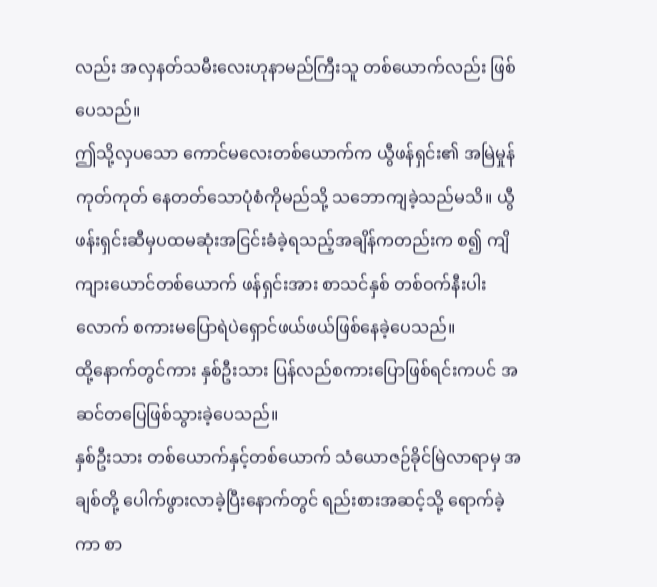လည်း အလှနတ်သမီးလေးဟုနာမည်ကြီးသူ တစ်ယောက်လည်း ဖြစ်ပေသည်။
ဤသို့လှပသော ကောင်မလေးတစ်ယောက်က ယွီဖန်ရှင်း၏ အမြဲမှုန်ကုတ်ကုတ် နေတတ်သောပုံစံကိုမည်သို့ သဘောကျခဲ့သည်မသိ။ ယွီဖန်းရှင်းဆီမှပထမဆုံးအငြင်းခံခဲ့ရသည့်အချိန်ကတည်းက စ၍ ကျိကျားယောင်တစ်ယောက် ဖန်ရှင်းအား စာသင်နှစ် တစ်ဝက်နီးပါးလောက် စကားမပြောရဲပဲရှောင်ဖယ်ဖယ်ဖြစ်နေခဲ့ပေသည်။
ထို့နောက်တွင်ကား နှစ်ဦးသား ပြန်လည်စကားပြောဖြစ်ရင်းကပင် အဆင်တပြေဖြစ်သွားခဲ့ပေသည်။
နှစ်ဦးသား တစ်ယောက်နှင့်တစ်ယောက် သံယောဇဉ်ခိုင်မြဲလာရာမှ အချစ်တို့ ပေါက်ဖွားလာခဲ့ပြီးနောက်တွင် ရည်းစားအဆင့်သို့ ရောက်ခဲ့ကာ စာ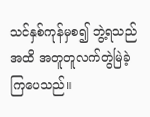သင်နှစ်ကုန်မှစ၍ ဘွဲ့ရသည်အထိ အတူတူလက်တွဲမြဲခဲ့ကြပေသည်။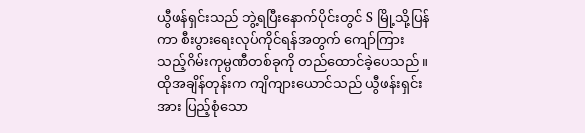ယွီဖန်ရှင်းသည် ဘွဲ့ရပြီးနောက်ပိုင်းတွင် S မြို့သို့ပြန်ကာ စီးပွားရေးလုပ်ကိုင်ရန်အတွက် ကျော်ကြားသည့်ဂိမ်းကုမ္ပဏီတစ်ခုကို တည်ထောင်ခဲ့ပေသည်။ ထိုအချိန်တုန်းက ကျိကျားယောင်သည် ယွီဖန်းရှင်းအား ပြည့်စုံသော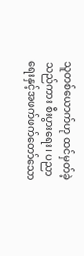သူတစ်ယောက်ဟု ထင်မှတ်ခဲ့သည်ကား စီးပွားရေး၊ ပညာရေးနှင့်အဖက်ဖက်တော်သော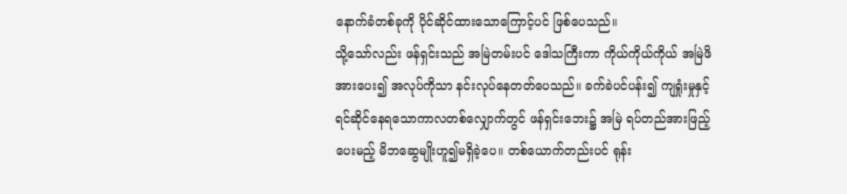နောက်ခံတစ်ခုကို ပိုင်ဆိုင်ထားသောကြောင့်ပင် ဖြစ်ပေသည်။
သို့သော်လည်း ဖန်ရှင်းသည် အမြဲတမ်းပင် ဒေါသကြီးကာ ကိုယ်ကိုယ်ကိုယ် အမြဲဖိအားပေး၍ အလုပ်ကိုသာ နင်းလုပ်နေတတ်ပေသည်။ ခက်ခဲပင်ပန်း၍ ကျရှုံးမှုနှင့်ရင်ဆိုင်နေရသောကာလတစ်လျှောက်တွင် ဖန်ရှင်းဘေး၌ အမြဲ ရပ်တည်အားဖြည့်ပေးမည့် မိဘဆွေမျိုးဟူ၍မရှိခဲ့ပေ။ တစ်ယောက်တည်းပင် ရုန်း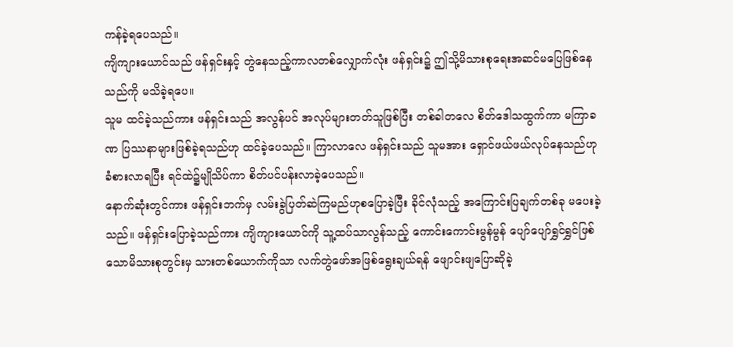ကန်ခဲ့ရပေသည်။
ကျိကျားယောင်သည် ဖန်ရှင်းနှင့် တွဲနေသည့်ကာလတစ်လျှောက်လုံး ဖန်ရှင်း၌ ဤသို့မိသားစုရေးအဆင်မပြေဖြစ်နေသည်ကို မသိခဲ့ရပေ။
သူမ ထင်ခဲ့သည်ကား ဖန်ရှင်းသည် အလွန်ပင် အလုပ်များတတ်သူဖြစ်ပြီး တစ်ခါတလေ စိတ်ဒေါသထွက်ကာ မကြာခဏ ပြဿနာများဖြစ်ခဲ့ရသည်ဟု ထင်ခဲ့ပေသည်။ ကြာလာလေ ဖန်ရှင်းသည် သူမအား ရှောင်ဖယ်ဖယ်လုပ်နေသည်ဟု ခံစားလာရပြီး ရင်ထဲ၌မျိုသိပ်ကာ စိတ်ပင်ပန်းလာခဲ့ပေသည်။
နောက်ဆုံးတွင်ကား ဖန်ရှင်းဘက်မှ လမ်းခွဲပြတ်ဆဲကြမည်ဟုစပြောခဲ့ပြီး ခိုင်လုံသည့် အကြောင်းပြချက်တစ်ခု မပေးခဲ့သည်။ ဖန်ရှင်းပြောခဲ့သည်ကား ကျိကျားယောင်ကို သူ့ထပ်သာလွန်သည့် ကောင်းကောင်းမွန်မွန် ပျော်ပျော်ရွှင်ရွှင်ဖြစ်သောမိသားစုတွင်းမှ သားတစ်ယောက်ကိုသာ လက်တွဲဖော်အဖြစ်ရွေးချယ်ရန် ဖျောင်းဖျပြောဆိုခဲ့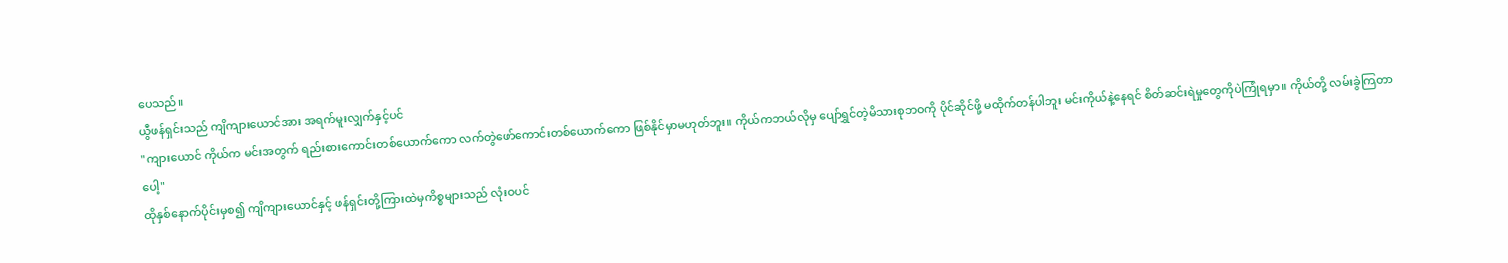ပေသည်။
ယွီဖန်ရှင်းသည် ကျိကျားယောင်အား အရက်မူးလျှက်နှင့်ပင်
"ကျားယောင် ကိုယ်က မင်းအတွက် ရည်းစားကောင်းတစ်ယောက်ကော လက်တွဲဖော်ကောင်းတစ်ယောက်ကော ဖြစ်နိုင်မှာမဟုတ်ဘူး။ ကိုယ်ကဘယ်လိုမှ ပျော်ရွှင်တဲ့မိသားစုဘဝကို ပိုင်ဆိုင်ဖို့ မထိုက်တန်ပါဘူး မင်းကိုယ်နဲ့နေရင် စိတ်ဆင်းရဲမှုတွေကိုပဲကြုံရမှာ။ ကိုယ်တို့ လမ်းခွဲကြတာပေါ့"
ထိုနှစ်နောက်ပိုင်းမှစ၍ ကျိကျားယောင်နှင့် ဖန်ရှင်းတို့ကြားထဲမှကိစ္စများသည် လုံးဝပင်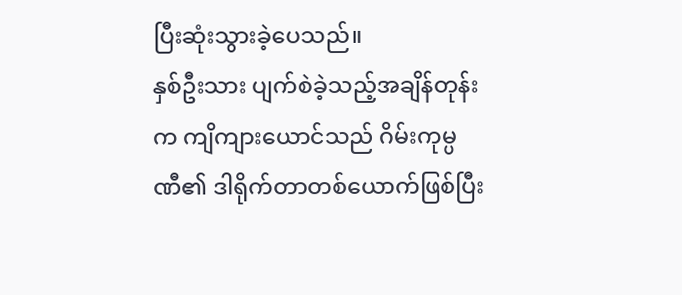ပြီးဆုံးသွားခဲ့ပေသည်။
နှစ်ဦးသား ပျက်စဲခဲ့သည့်အချိန်တုန်းက ကျိကျားယောင်သည် ဂိမ်းကုမ္ပဏီ၏ ဒါရိုက်တာတစ်ယောက်ဖြစ်ပြီး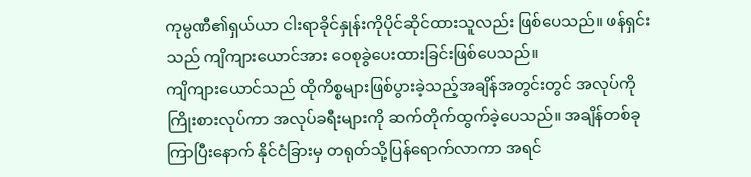ကုမ္ပဏီ၏ရှယ်ယာ ငါးရာခိုင်နှုန်းကိုပိုင်ဆိုင်ထားသူလည်း ဖြစ်ပေသည်။ ဖန်ရှင်းသည် ကျိကျားယောင်အား ဝေစုခွဲပေးထားခြင်းဖြစ်ပေသည်။
ကျိကျားယောင်သည် ထိုကိစ္စများဖြစ်ပွားခဲ့သည့်အချိန်အတွင်းတွင် အလုပ်ကိုကြိုးစားလုပ်ကာ အလုပ်ခရီးများကို ဆက်တိုက်ထွက်ခဲ့ပေသည်။ အချိန်တစ်ခုကြာပြီးနောက် နိုင်ငံခြားမှ တရုတ်သို့ပြန်ရောက်လာကာ အရင်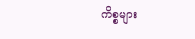ကိစ္စများ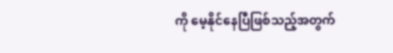ကို မေ့နိုင်နေပြီဖြစ်သည့်အတွက်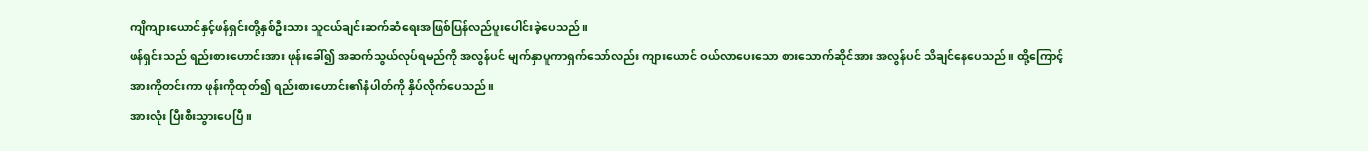ကျိကျားယောင်နှင့်ဖန်ရှင်းတို့နှစ်ဦးသား သူငယ်ချင်းဆက်ဆံရေးအဖြစ်ပြန်လည်ပူးပေါင်းခဲ့ပေသည်။
ဖန်ရှင်းသည် ရည်းစားဟောင်းအား ဖုန်းခေါ်၍ အဆက်သွယ်လုပ်ရမည်ကို အလွန်ပင် မျက်နှာပူကာရှက်သော်လည်း ကျားယောင် ဝယ်လာပေးသော စားသောက်ဆိုင်အား အလွန်ပင် သိချင်နေပေသည်။ ထို့ကြောင့် အားကိုတင်းကာ ဖုန်းကိုထုတ်၍ ရည်းစားဟောင်း၏နံပါတ်ကို နှိပ်လိုက်ပေသည်။
အားလုံး ပြီးစီးသွားပေပြီ။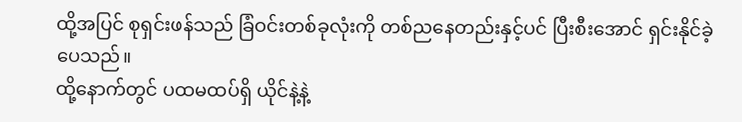ထို့အပြင် စုရှင်းဖန်သည် ခြံဝင်းတစ်ခုလုံးကို တစ်ညနေတည်းနှင့်ပင် ပြီးစီးအောင် ရှင်းနိုင်ခဲ့ပေသည်။
ထို့နောက်တွင် ပထမထပ်ရှိ ယိုင်နဲ့နဲ့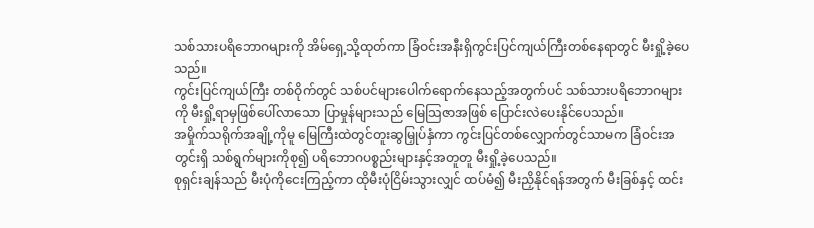သစ်သားပရိဘောဂများကို အိမ်ရှေ့သို့ထုတ်ကာ ခြံဝင်းအနီးရှိကွင်းပြင်ကျယ်ကြီးတစ်နေရာတွင် မီးရှို့ခဲ့ပေသည်။
ကွင်းပြင်ကျယ်ကြီး တစ်ဝိုက်တွင် သစ်ပင်များပေါက်ရောက်နေသည့်အတွက်ပင် သစ်သားပရိဘောဂများကို မီးရှို့ရာမှဖြစ်ပေါ်လာသော ပြာမှုန်များသည် မြေသြဇာအဖြစ် ပြောင်းလဲပေးနိုင်ပေသည်။
အမှိုက်သရိုက်အချို့ကိုမူ မြေကြီးထဲတွင်တူးဆွမြှုပ်နှံကာ ကွင်းပြင်တစ်လျှောက်တွင်သာမက ခြံဝင်းအတွင်းရှိ သစ်ရွက်များကိုစု၍ ပရိဘောဂပစ္စည်းများနှင့်အတူတူ မီးရှို့ခဲ့ပေသည်။
စုရှင်းချန်သည် မီးပုံကိုငေးကြည့်ကာ ထိုမီးပုံငြိမ်းသွားလျှင် ထပ်မံ၍ မီးညှိနိုင်ရန်အတွက် မီးခြစ်နှင့် ထင်း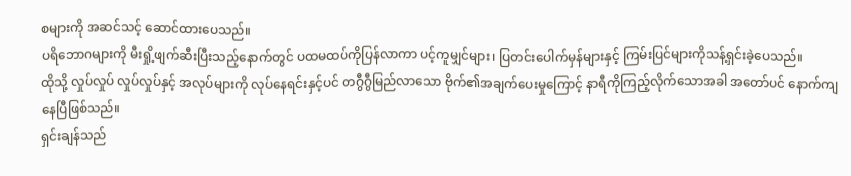စများကို အဆင်သင့် ဆောင်ထားပေသည်။
ပရိဘောဂများကို မီးရှို့ဖျက်ဆီးပြီးသည့်နောက်တွင် ပထမထပ်ကိုပြန်လာကာ ပင့်ကူမျှင်များ၊ ပြတင်းပေါက်မှန်များနှင့် ကြမ်းပြင်များကိုသန့်ရှင်းခဲ့ပေသည်။
ထိုသို့ လှုပ်လှုပ် လှုပ်လှုပ်နှင့် အလုပ်များကို လုပ်နေရင်းနှင့်ပင် တဂွီဂွီမြည်လာသော ဗိုက်၏အချက်ပေးမှုကြောင့် နာရီကိုကြည့်လိုက်သောအခါ အတော်ပင် နောက်ကျနေပြီဖြစ်သည်။
ရှင်းချန်သည်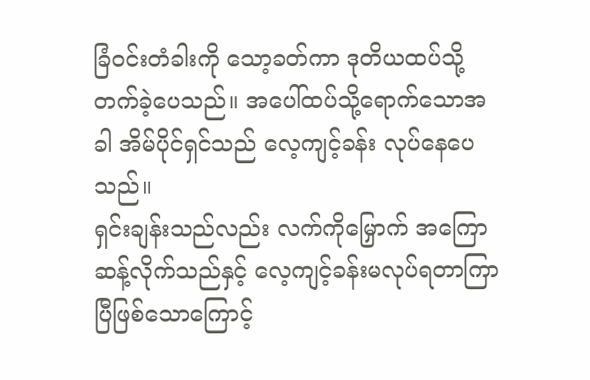ခြံဝင်းတံခါးကို သော့ခတ်ကာ ဒုတိယထပ်သို့ တက်ခဲ့ပေသည်။ အပေါ်ထပ်သို့ရောက်သောအခါ အိမ်ပိုင်ရှင်သည် လေ့ကျင့်ခန်း လုပ်နေပေသည်။
ရှင်းချန်းသည်လည်း လက်ကိုမြှောက် အကြောဆန့်လိုက်သည်နှင့် လေ့ကျင့်ခန်းမလုပ်ရတာကြာပြီဖြစ်သောကြောင့်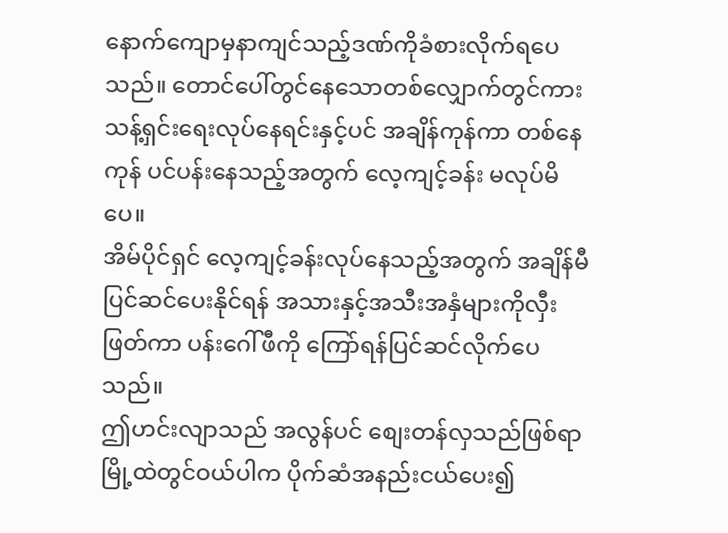နောက်ကျောမှနာကျင်သည့်ဒဏ်ကိုခံစားလိုက်ရပေသည်။ တောင်ပေါ်တွင်နေသောတစ်လျှောက်တွင်ကား သန့်ရှင်းရေးလုပ်နေရင်းနှင့်ပင် အချိန်ကုန်ကာ တစ်နေကုန် ပင်ပန်းနေသည့်အတွက် လေ့ကျင့်ခန်း မလုပ်မိပေ။
အိမ်ပိုင်ရှင် လေ့ကျင့်ခန်းလုပ်နေသည့်အတွက် အချိန်မီပြင်ဆင်ပေးနိုင်ရန် အသားနှင့်အသီးအနှံများကိုလှီးဖြတ်ကာ ပန်းဂေါ်ဖီကို ကြော်ရန်ပြင်ဆင်လိုက်ပေသည်။
ဤဟင်းလျာသည် အလွန်ပင် စျေးတန်လှသည်ဖြစ်ရာ မြို့ထဲတွင်ဝယ်ပါက ပိုက်ဆံအနည်းငယ်ပေး၍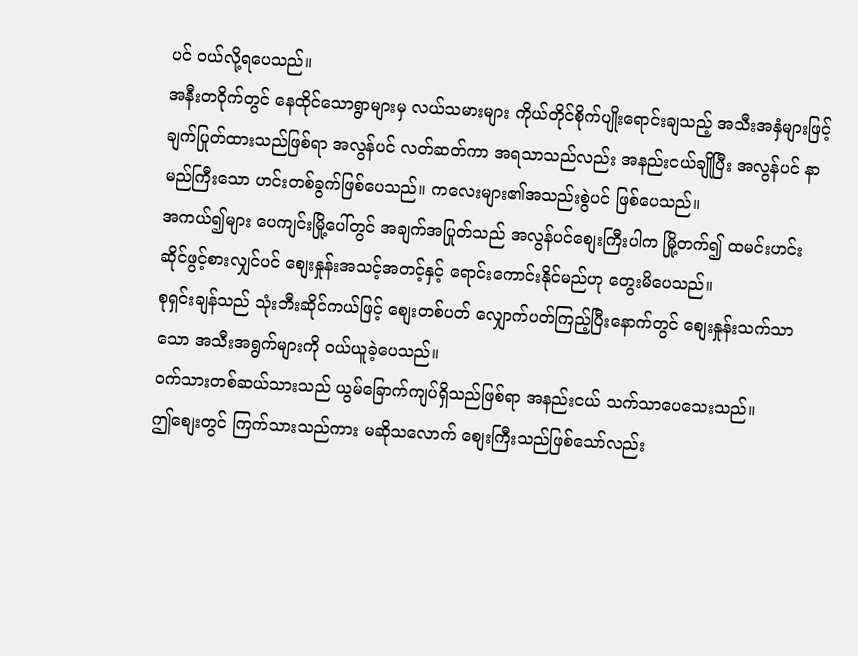ပင် ဝယ်လို့ရပေသည်။
အနီးတဝိုက်တွင် နေထိုင်သောရွာများမှ လယ်သမားများ ကိုယ်တိုင်စိုက်ပျိုးရောင်းချသည့် အသီးအနှံများဖြင့် ချက်ပြုတ်ထားသည်ဖြစ်ရာ အလွန်ပင် လတ်ဆတ်ကာ အရသာသည်လည်း အနည်းငယ်ချိုပြီး အလွန်ပင် နာမည်ကြီးသော ဟင်းတစ်ခွက်ဖြစ်ပေသည်။ ကလေးများ၏အသည်းစွဲပင် ဖြစ်ပေသည်။
အကယ်၍များ ပေကျင်းမြို့ပေါ်တွင် အချက်အပြုတ်သည် အလွန်ပင်စျေးကြီးပါက မြို့တက်၍ ထမင်းဟင်းဆိုင်ဖွင့်စားလျှင်ပင် စျေးနှုန်းအသင့်အတင့်နှင့် ရောင်းကောင်းနိုင်မည်ဟု တွေးမိပေသည်။
စုရှင်းချန်သည် သုံးဘီးဆိုင်ကယ်ဖြင့် စျေးတစ်ပတ် လျှောက်ပတ်ကြည့်ပြီးနောက်တွင် စျေးနှုန်းသက်သာသော အသီးအရွက်များကို ဝယ်ယူခဲ့ပေသည်။
ဝက်သားတစ်ဆယ်သားသည် ယွမ်ခြောက်ကျပ်ရှိသည်ဖြစ်ရာ အနည်းငယ် သက်သာပေသေးသည်။
ဤစျေးတွင် ကြက်သားသည်ကား မဆိုသလောက် စျေးကြီးသည်ဖြစ်သော်လည်း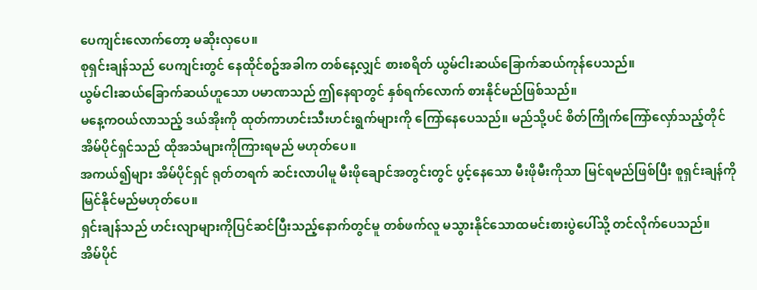ပေကျင်းလောက်တော့ မဆိုးလှပေ။
စုရှင်းချန်သည် ပေကျင်းတွင် နေထိုင်စဥ်အခါက တစ်နေ့လျှင် စားစရိတ် ယွမ်ငါးဆယ်ခြောက်ဆယ်ကုန်ပေသည်။
ယွမ်ငါးဆယ်ခြောက်ဆယ်ဟူသော ပမာဏသည် ဤနေရာတွင် နှစ်ရက်လောက် စားနိုင်မည်ဖြစ်သည်။
မနေ့ကဝယ်လာသည့် ဒယ်အိုးကို ထုတ်ကာဟင်းသီးဟင်းရွက်များကို ကြော်နေပေသည်။ မည်သို့ပင် စိတ်ကြိုက်ကြော်လှော်သည့်တိုင် အိမ်ပိုင်ရှင်သည် ထိုအသံများကိုကြားရမည် မဟုတ်ပေ။
အကယ်၍များ အိမ်ပိုင်ရှင် ရုတ်တရက် ဆင်းလာပါမူ မီးဖိုချောင်အတွင်းတွင် ပွင့်နေသော မီးဖိုမီးကိုသာ မြင်ရမည်ဖြစ်ပြီး စူရှင်းချန်ကို မြင်နိုင်မည်မဟုတ်ပေ။
ရှင်းချန်သည် ဟင်းလျာများကိုပြင်ဆင်ပြီးသည့်နောက်တွင်မူ တစ်ဖက်လူ မသွားနိုင်သောထမင်းစားပွဲပေါ်သို့ တင်လိုက်ပေသည်။
အိမ်ပိုင်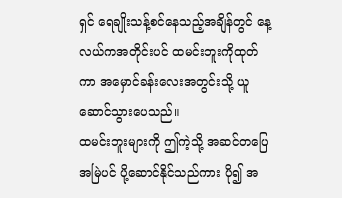ရှင် ရေချိုးသန့်စင်နေသည့်အချိန်တွင် နေ့လယ်ကအတိုင်းပင် ထမင်းဘူးကိုထုတ်ကာ အမှောင်ခန်းလေးအတွင်းသို့ ယူဆောင်သွားပေသည်။
ထမင်းဘူးများကို ဤကဲ့သို့ အဆင်တပြေ အမြဲပင် ပို့ဆောင်နိုင်သည်ကား ပို၍ အ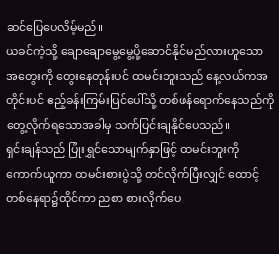ဆင်ပြေပေလိမ့်မည်။
ယခင်ကဲ့သို့ ချောချောမွေ့မွေ့ပို့ဆောင်နိုင်မည်လားဟူသော အတွေးကို တွေးနေတုန်းပင် ထမင်းဘူးသည် နေ့လယ်ကအတိုင်းပင် ဧည့်ခန်းကြမ်းပြင်ပေါ်သို့ တစ်ဖန်ရောက်နေသည်ကိုတွေ့လိုက်ရသောအခါမှ သက်ပြင်းချနိုင်ပေသည်။
ရှင်းချန်သည် ပြုံးရွှင်သောမျက်နှာဖြင့် ထမင်းဘူးကို ကောက်ယူကာ ထမင်းစားပွဲသို့ တင်လိုက်ပြီးလျှင် ထောင့်တစ်နေရာ၌ထိုင်ကာ ညစာ စားလိုက်ပေ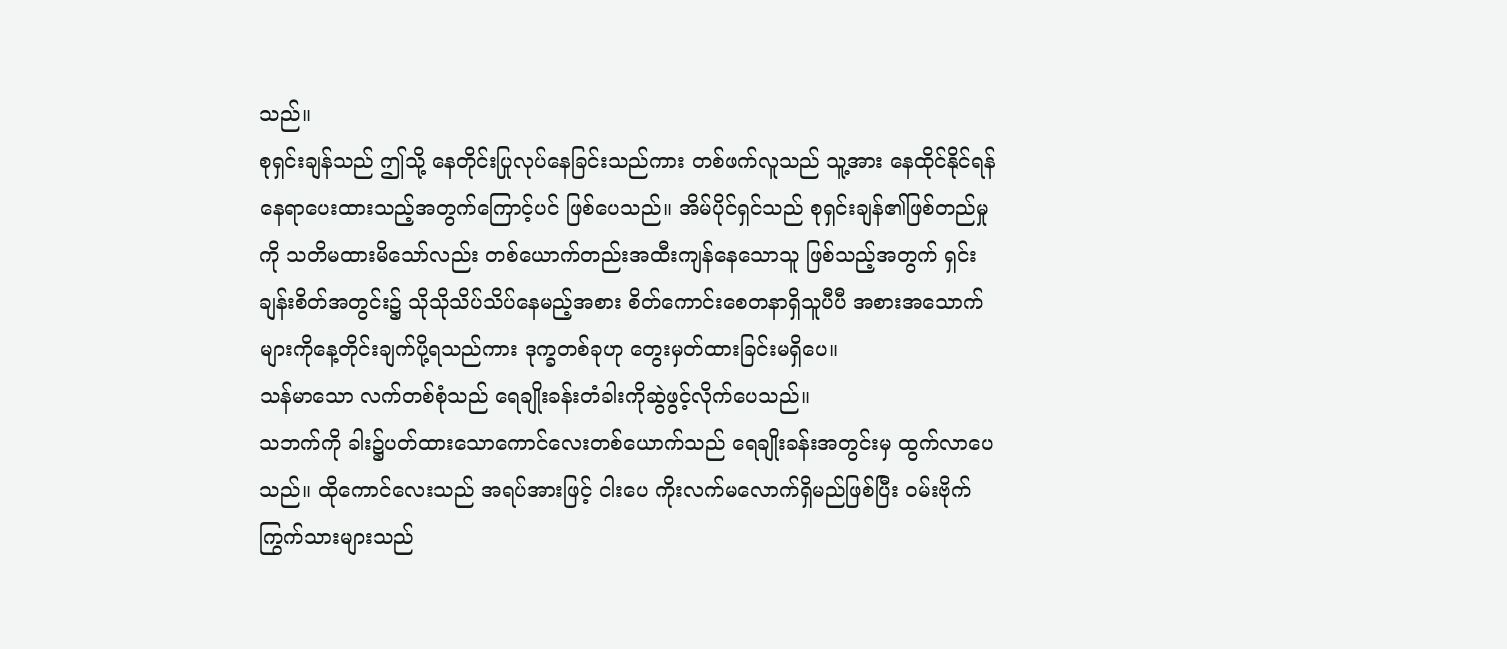သည်။
စုရှင်းချန်သည် ဤသို့ နေတိုင်းပြုလုပ်နေခြင်းသည်ကား တစ်ဖက်လူသည် သူ့အား နေထိုင်နိုင်ရန် နေရာပေးထားသည့်အတွက်ကြောင့်ပင် ဖြစ်ပေသည်။ အိမ်ပိုင်ရှင်သည် စုရှင်းချန်၏ဖြစ်တည်မှုကို သတိမထားမိသော်လည်း တစ်ယောက်တည်းအထီးကျန်နေသောသူ ဖြစ်သည့်အတွက် ရှင်းချန်းစိတ်အတွင်း၌ သိုသိုသိပ်သိပ်နေမည့်အစား စိတ်ကောင်းစေတနာရှိသူပီပီ အစားအသောက်များကိုနေ့တိုင်းချက်ပို့ရသည်ကား ဒုက္ခတစ်ခုဟု တွေးမှတ်ထားခြင်းမရှိပေ။
သန်မာသော လက်တစ်စုံသည် ရေချိုးခန်းတံခါးကိုဆွဲဖွင့်လိုက်ပေသည်။
သဘက်ကို ခါး၌ပတ်ထားသောကောင်လေးတစ်ယောက်သည် ရေချိုးခန်းအတွင်းမှ ထွက်လာပေသည်။ ထိုကောင်လေးသည် အရပ်အားဖြင့် ငါးပေ ကိုးလက်မလောက်ရှိမည်ဖြစ်ပြီး ဝမ်းဗိုက်ကြွက်သားများသည်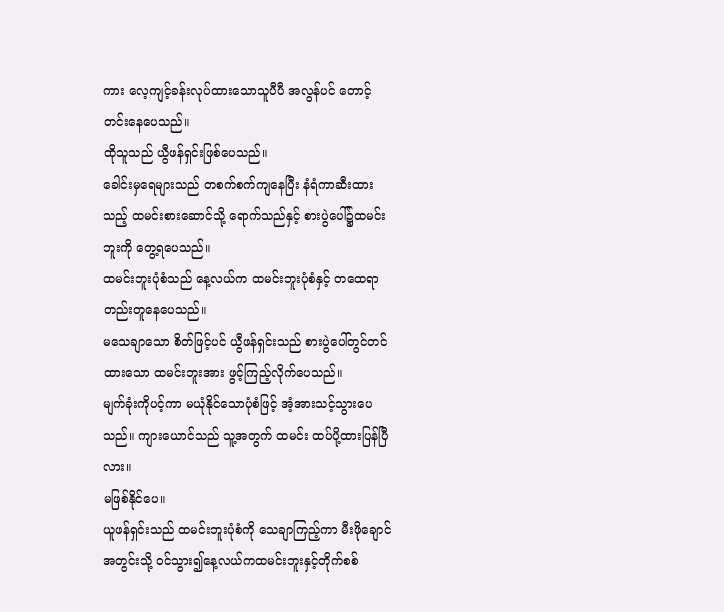ကား လေ့ကျင့်ခန်းလုပ်ထားသောသူပီပီ အလွန်ပင် တောင့်တင်းနေပေသည်။
ထိုသူသည် ယွီဖန်ရှင်းဖြစ်ပေသည်။
ခေါင်းမှရေများသည် တစက်စက်ကျနေပြီး နံရံကာဆီးထားသည့် ထမင်းစားဆောင်သို့ ရောက်သည်နှင့် စားပွဲပေါ်၌ထမင်းဘူးကို တွေ့ရပေသည်။
ထမင်းဘူးပုံစံသည် နေ့လယ်က ထမင်းဘူးပုံစံနှင့် တထေရာတည်းတူနေပေသည်။
မသေချာသော စိတ်ဖြင့်ပင် ယွီဖန်ရှင်းသည် စားပွဲပေါ်တွင်တင်ထားသော ထမင်းဘူးအား ဖွင့်ကြည့်လိုက်ပေသည်။
မျက်ခုံးကိုပင့်ကာ မယုံနိုင်သောပုံစံဖြင့် အံ့အားသင့်သွားပေသည်။ ကျားယောင်သည် သူ့အတွက် ထမင်း ထပ်ပို့ထားပြန်ပြီလား။
မဖြစ်နိုင်ပေ။
ယူဖန်ရှင်းသည် ထမင်းဘူးပုံစံကို သေချာကြည့်ကာ မီးဖိုချောင်အတွင်းသို့ ဝင်သွား၍နေ့လယ်ကထမင်းဘူးနှင့်တိုက်စစ်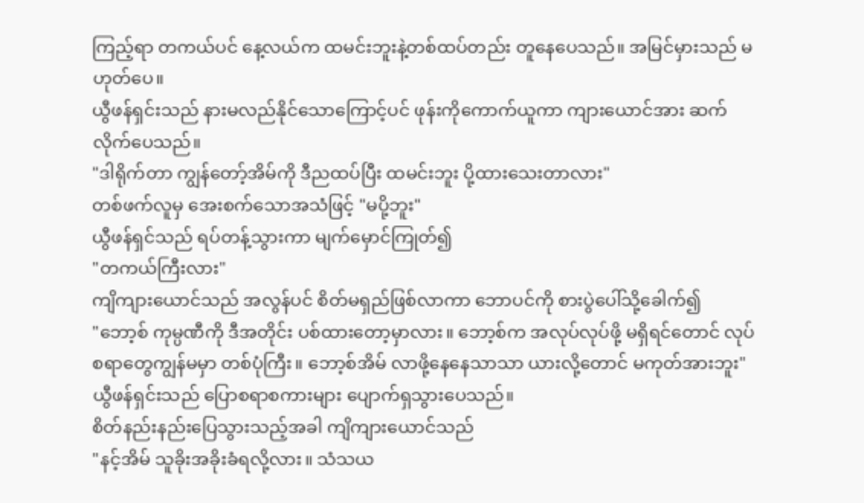ကြည့်ရာ တကယ်ပင် နေ့လယ်က ထမင်းဘူးနဲ့တစ်ထပ်တည်း တူနေပေသည်။ အမြင်မှားသည် မဟုတ်ပေ။
ယွီဖန်ရှင်းသည် နားမလည်နိုင်သောကြောင့်ပင် ဖုန်းကိုကောက်ယူကာ ကျားယောင်အား ဆက်လိုက်ပေသည်။
"ဒါရိုက်တာ ကျွန်တော့်အိမ်ကို ဒီညထပ်ပြီး ထမင်းဘူး ပို့ထားသေးတာလား"
တစ်ဖက်လူမှ အေးစက်သောအသံဖြင့် "မပို့ဘူး"
ယွီဖန်ရှင်သည် ရပ်တန့်သွားကာ မျက်မှောင်ကြုတ်၍
"တကယ်ကြီးလား"
ကျိကျားယောင်သည် အလွန်ပင် စိတ်မရှည်ဖြစ်လာကာ ဘောပင်ကို စားပွဲပေါ်သို့ခေါက်၍
"ဘော့စ် ကုမ္ပဏီကို ဒီအတိုင်း ပစ်ထားတော့မှာလား။ ဘော့စ်က အလုပ်လုပ်ဖို့ မရှိရင်တောင် လုပ်စရာတွေကျွန်မမှာ တစ်ပုံကြီး။ ဘော့စ်အိမ် လာဖို့နေနေသာသာ ယားလို့တောင် မကုတ်အားဘူး"
ယွီဖန်ရှင်းသည် ပြောစရာစကားများ ပျောက်ရှသွားပေသည်။
စိတ်နည်းနည်းပြေသွားသည့်အခါ ကျိကျားယောင်သည်
"နင့်အိမ် သူခိုးအခိုးခံရလို့လား။ သံသယ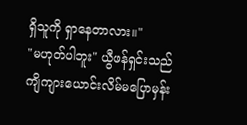ရှိသူကို ရှာနေတာလား။"
"မဟုတ်ပါဘူး" ယွီဖန်ရှင်းသည် ကျိကျားယောင်းလိမ်မပြောမှန်း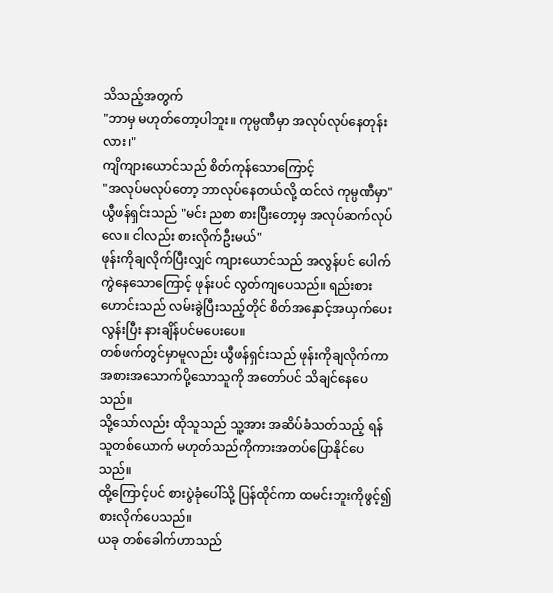သိသည့်အတွက်
"ဘာမှ မဟုတ်တော့ပါဘူး။ ကုမ္ပဏီမှာ အလုပ်လုပ်နေတုန်းလား၊"
ကျိကျားယောင်သည် စိတ်ကုန်သောကြောင့်
"အလုပ်မလုပ်တော့ ဘာလုပ်နေတယ်လို့ ထင်လဲ ကုမ္ပဏီမှာ"
ယွီဖန်ရှင်းသည် "မင်း ညစာ စားပြီးတော့မှ အလုပ်ဆက်လုပ်လေ။ ငါလည်း စားလိုက်ဦးမယ်"
ဖုန်းကိုချလိုက်ပြီးလျှင် ကျားယောင်သည် အလွန်ပင် ပေါက်ကွဲနေသောကြောင့် ဖုန်းပင် လွတ်ကျပေသည်။ ရည်းစားဟောင်းသည် လမ်းခွဲပြီးသည့်တိုင် စိတ်အနှောင့်အယှက်ပေးလွန်းပြီး နားချိန်ပင်မပေးပေ။
တစ်ဖက်တွင်မှာမူလည်း ယွီဖန်ရှင်းသည် ဖုန်းကိုချလိုက်ကာ အစားအသောက်ပို့သောသူကို အတော်ပင် သိချင်နေပေသည်။
သို့သော်လည်း ထိုသူသည် သူ့အား အဆိပ်ခံသတ်သည့် ရန်သူတစ်ယောက် မဟုတ်သည်ကိုကားအတပ်ပြောနိုင်ပေသည်။
ထို့ကြောင့်ပင် စားပွဲခုံပေါ်သို့ ပြန်ထိုင်ကာ ထမင်းဘူးကိုဖွင့်၍ စားလိုက်ပေသည်။
ယခု တစ်ခေါက်ဟာသည်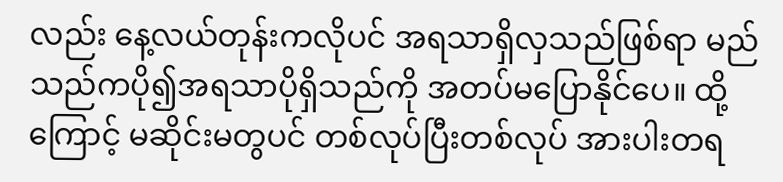လည်း နေ့လယ်တုန်းကလိုပင် အရသာရှိလှသည်ဖြစ်ရာ မည်သည်ကပို၍အရသာပိုရှိသည်ကို အတပ်မပြောနိုင်ပေ။ ထို့ကြောင့် မဆိုင်းမတွပင် တစ်လုပ်ပြီးတစ်လုပ် အားပါးတရ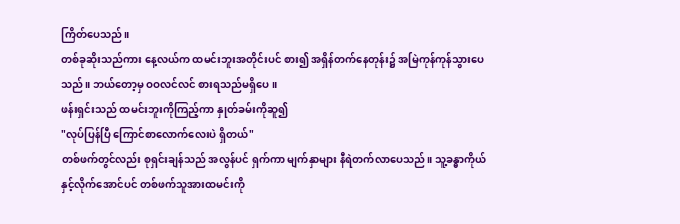ကြိတ်ပေသည်။
တစ်ခုဆိုးသည်ကား နေ့လယ်က ထမင်းဘူးအတိုင်းပင် စား၍ အရှိန်တက်နေတုန်း၌ အမြဲကုန်ကုန်သွားပေသည်။ ဘယ်တော့မှ ဝဝလင်လင် စားရသည်မရှိပေ။
ဖန်းရှင်းသည် ထမင်းဘူးကိုကြည့်ကာ နှုတ်ခမ်းကိုဆူ၍
"လုပ်ပြန်ပြီ ကြောင်စာလောက်လေးပဲ ရှိတယ်"
တစ်ဖက်တွင်လည်း စုရှင်းချန်သည် အလွန်ပင် ရှက်ကာ မျက်နှာများ နီရဲတက်လာပေသည်။ သူ့ခန္ဓာကိုယ်နှင့်လိုက်အောင်ပင် တစ်ဖက်သူအားထမင်းကို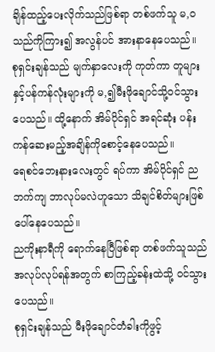ချိန်ထည့်ပေးလိုက်သည်ဖြစ်ရာ တစ်ဖက်သူ မ,ဝသည်ကိုကြား၍ အလွန်ပင် အားနာနေပေသည်။
စုရှင်းချန်သည် မျက်နှာလေးကို ကုတ်ကာ တူများနှင့်ပန်ကန်လုံးများကို မ,၍မီးဖိုချောင်သို့ဝင်သွားပေသည်။ ထို့နောက် အိမ်ပိုင်ရှင် အရင်ဆုံး ပန်းကန်ဆေးမည့်အချိန်ကိုစောင့်နေပေသည်။
ရေစင်ဘေးနားလေးတွင် ရပ်ကာ အိမ်ပိုင်ရှင် ညဘက်ကျ ဘာလုပ်မလဲဟူသော သိချင်စိတ်များဖြစ်ပေါ်နေပေသည်။
ညကိုးနာရီကို ရောက်နေပြီဖြစ်ရာ တစ်ဖက်သူသည် အလုပ်လုပ်ရန်အတွက် စာကြည့်ခန်းထဲသို့ ဝင်သွားပေသည်။
စုရှင်းချန်သည် မီးဖိုချောင်တံခါးကိုဖွင့်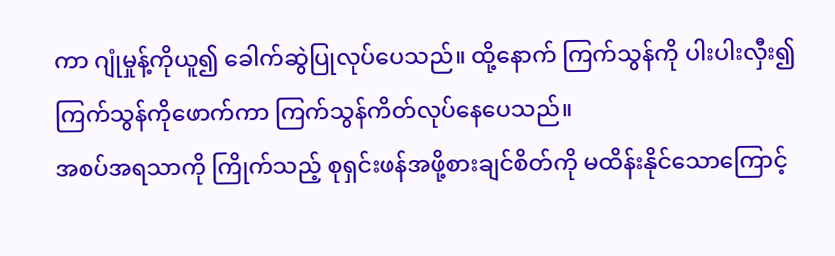ကာ ဂျုံမှုန့်ကိုယူ၍ ခေါက်ဆွဲပြုလုပ်ပေသည်။ ထို့နောက် ကြက်သွန်ကို ပါးပါးလှီး၍ ကြက်သွန်ကိုဖောက်ကာ ကြက်သွန်ကိတ်လုပ်နေပေသည်။
အစပ်အရသာကို ကြိုက်သည့် စုရှင်းဖန်အဖို့စားချင်စိတ်ကို မထိန်းနိုင်သောကြောင့်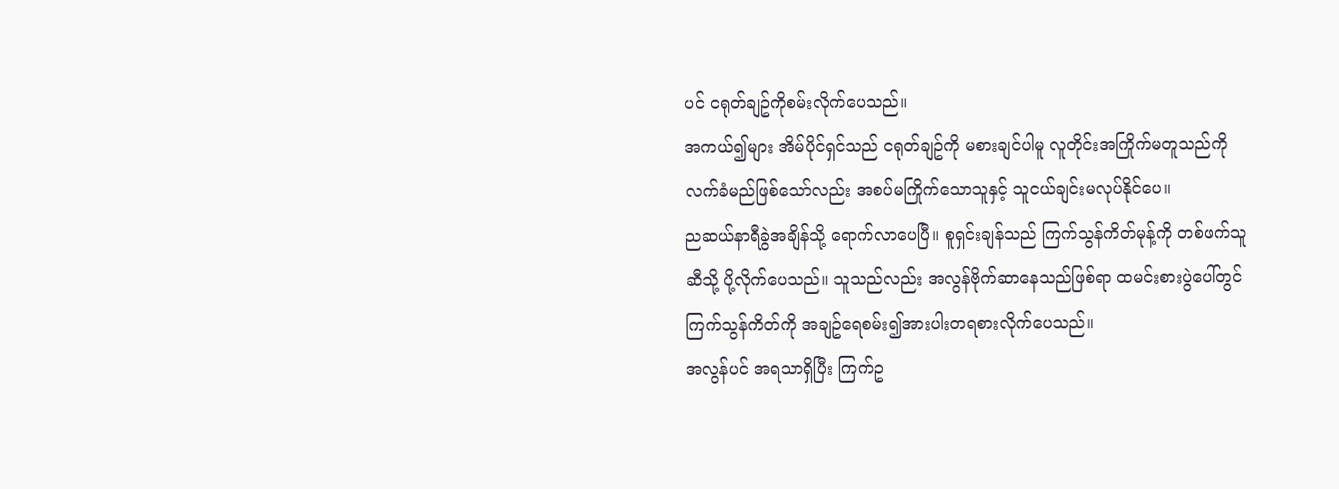ပင် ငရုတ်ချဥ်ကိုစမ်းလိုက်ပေသည်။
အကယ်၍များ အိမ်ပိုင်ရှင်သည် ငရုတ်ချဥ်ကို မစားချင်ပါမူ လူတိုင်းအကြိုက်မတူသည်ကို လက်ခံမည်ဖြစ်သော်လည်း အစပ်မကြိုက်သောသူနှင့် သူငယ်ချင်းမလုပ်နိုင်ပေ။
ညဆယ်နာရီခွဲအချိန်သို့ ရောက်လာပေပြီ။ စူရှင်းချန်သည် ကြက်သွန်ကိတ်မုန့်ကို တစ်ဖက်သူဆီသို့ ပို့လိုက်ပေသည်။ သူသည်လည်း အလွန်ဗိုက်ဆာနေသည်ဖြစ်ရာ ထမင်းစားပွဲပေါ်တွင် ကြက်သွန်ကိတ်ကို အချဥ်ရေစမ်း၍အားပါးတရစားလိုက်ပေသည်။
အလွန်ပင် အရသာရှိပြီး ကြက်ဥ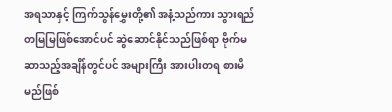အရသာနှင့် ကြက်သွန်မွှေးတို့၏ အနံ့သည်ကား သွားရည်တမြမြဖြစ်အောင်ပင် ဆွဲဆောင်နိုင်သည်ဖြစ်ရာ ဗိုက်မဆာသည့်အချိန်တွင်ပင် အများကြီး အားပါးတရ စားမိမည်ဖြစ်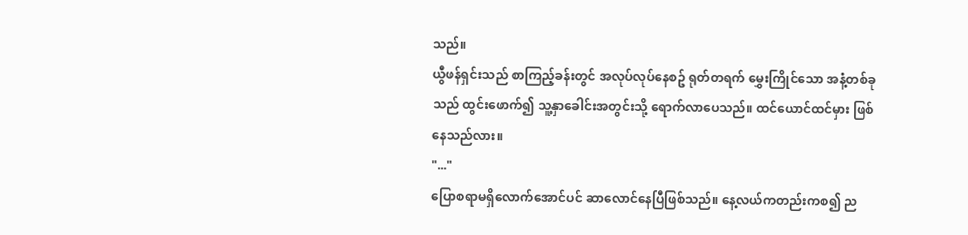သည်။
ယွီဖန်ရှင်းသည် စာကြည့်ခန်းတွင် အလုပ်လုပ်နေစဥ် ရုတ်တရက် မွှေးကြိုင်သော အနံ့တစ်ခုသည် ထွင်းဖောက်၍ သူ့နှာခေါင်းအတွင်းသို့ ရောက်လာပေသည်။ ထင်ယောင်ထင်မှား ဖြစ်နေသည်လား။
"..."
ပြောစရာမရှိလောက်အောင်ပင် ဆာလောင်နေပြီဖြစ်သည်။ နေ့လယ်ကတည်းကစ၍ ည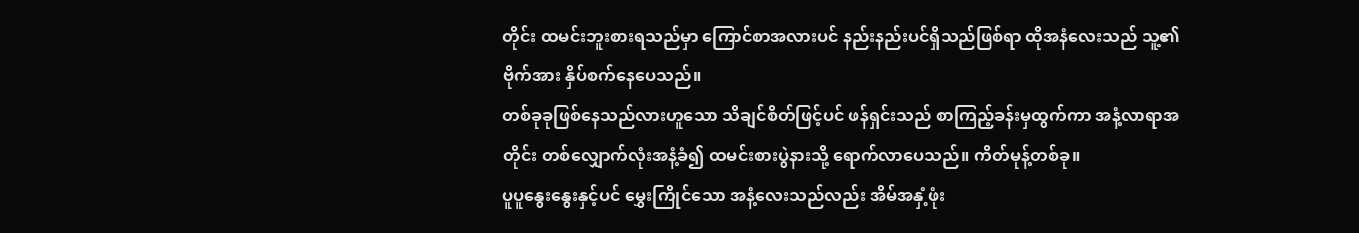တိုင်း ထမင်းဘူးစားရသည်မှာ ကြောင်စာအလားပင် နည်းနည်းပင်ရှိသည်ဖြစ်ရာ ထိုအနံလေးသည် သူ့၏ဗိုက်အား နှိပ်စက်နေပေသည်။
တစ်ခုခုဖြစ်နေသည်လားဟူသော သိချင်စိတ်ဖြင့်ပင် ဖန်ရှင်းသည် စာကြည့်ခန်းမှထွက်ကာ အနံ့လာရာအတိုင်း တစ်လျှောက်လုံးအနံ့ခံ၍ ထမင်းစားပွဲနားသို့ ရောက်လာပေသည်။ ကိတ်မုန့်တစ်ခု။
ပူပူနွေးနွေးနှင့်ပင် မွှေးကြိုင်သော အနံ့လေးသည်လည်း အိမ်အနှံ့ဖုံး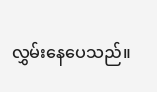လွှမ်းနေပေသည်။